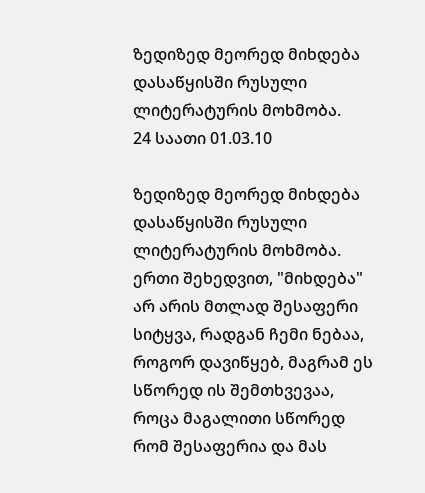ზედიზედ მეორედ მიხდება დასაწყისში რუსული ლიტერატურის მოხმობა.
24 საათი 01.03.10

ზედიზედ მეორედ მიხდება დასაწყისში რუსული ლიტერატურის მოხმობა.
ერთი შეხედვით, "მიხდება" არ არის მთლად შესაფერი სიტყვა, რადგან ჩემი ნებაა, როგორ დავიწყებ, მაგრამ ეს სწორედ ის შემთხვევაა, როცა მაგალითი სწორედ რომ შესაფერია და მას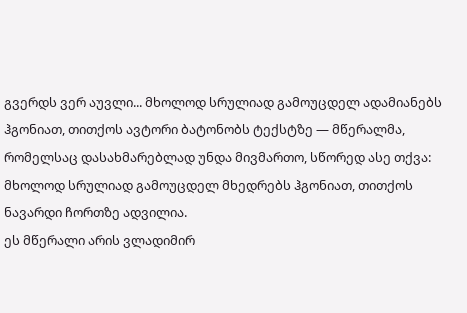გვერდს ვერ აუვლი... მხოლოდ სრულიად გამოუცდელ ადამიანებს ჰგონიათ, თითქოს ავტორი ბატონობს ტექსტზე — მწერალმა, რომელსაც დასახმარებლად უნდა მივმართო, სწორედ ასე თქვა: მხოლოდ სრულიად გამოუცდელ მხედრებს ჰგონიათ, თითქოს ნავარდი ჩორთზე ადვილია.
ეს მწერალი არის ვლადიმირ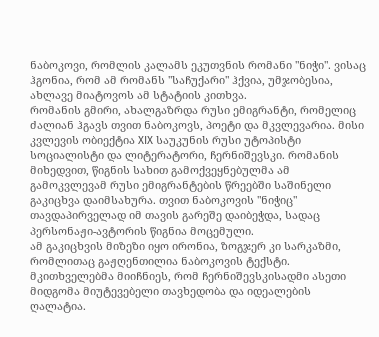ნაბოკოვი, რომლის კალამს ეკუთვნის რომანი "ნიჭი". ვისაც ჰგონია, რომ ამ რომანს "საჩუქარი" ჰქვია, უმჯობესია, ახლავე მიატოვოს ამ სტატიის კითხვა.
რომანის გმირი, ახალგაზრდა რუსი ემიგრანტი, რომელიც ძალიან ჰგავს თვით ნაბოკოვს, პოეტი და მკვლევარია. მისი კვლევის ობიექტია XIX საუკუნის რუსი უტოპისტი სოციალისტი და ლიტერატორი, ჩერნიშევსკი. რომანის მიხედვით, წიგნის სახით გამოქვეყნებულმა ამ გამოკვლევამ რუსი ემიგრანტების წრეებში საშინელი გაკიცხვა დაიმსახურა. თვით ნაბოკოვის "ნიჭიც" თავდაპირველად იმ თავის გარეშე დაიბეჭდა, სადაც პერსონაჟი-ავტორის წიგნია მოცემული.
ამ გაკიცხვის მიზეზი იყო ირონია, ზოგჯერ კი სარკაზმი, რომლითაც გაჟღენთილია ნაბოკოვის ტექსტი. მკითხველებმა მიიჩნიეს, რომ ჩერნიშევსკისადმი ასეთი მიდგომა მიუტევებელი თავხედობა და იდეალების ღალატია.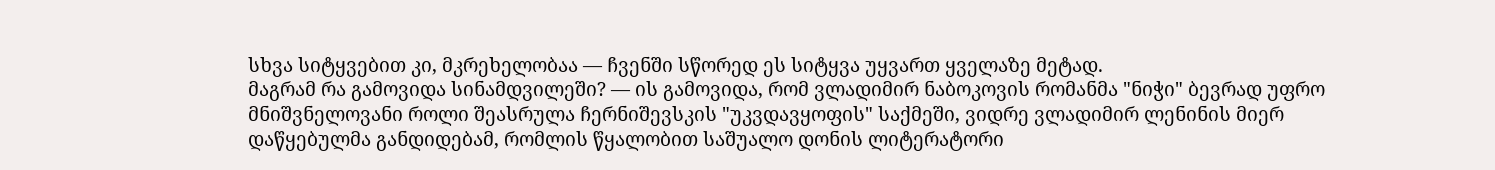სხვა სიტყვებით კი, მკრეხელობაა — ჩვენში სწორედ ეს სიტყვა უყვართ ყველაზე მეტად.
მაგრამ რა გამოვიდა სინამდვილეში? — ის გამოვიდა, რომ ვლადიმირ ნაბოკოვის რომანმა "ნიჭი" ბევრად უფრო მნიშვნელოვანი როლი შეასრულა ჩერნიშევსკის "უკვდავყოფის" საქმეში, ვიდრე ვლადიმირ ლენინის მიერ დაწყებულმა განდიდებამ, რომლის წყალობით საშუალო დონის ლიტერატორი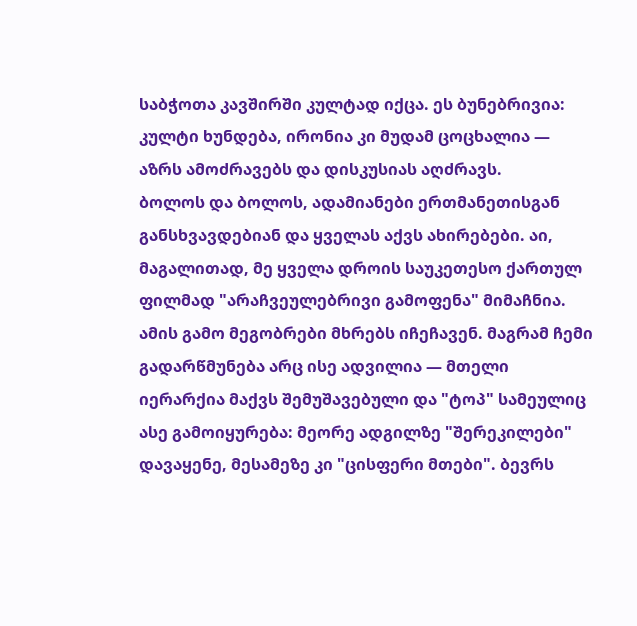საბჭოთა კავშირში კულტად იქცა. ეს ბუნებრივია: კულტი ხუნდება, ირონია კი მუდამ ცოცხალია — აზრს ამოძრავებს და დისკუსიას აღძრავს.
ბოლოს და ბოლოს, ადამიანები ერთმანეთისგან განსხვავდებიან და ყველას აქვს ახირებები. აი, მაგალითად, მე ყველა დროის საუკეთესო ქართულ ფილმად "არაჩვეულებრივი გამოფენა" მიმაჩნია. ამის გამო მეგობრები მხრებს იჩეჩავენ. მაგრამ ჩემი გადარწმუნება არც ისე ადვილია — მთელი იერარქია მაქვს შემუშავებული და "ტოპ" სამეულიც ასე გამოიყურება: მეორე ადგილზე "შერეკილები" დავაყენე, მესამეზე კი "ცისფერი მთები". ბევრს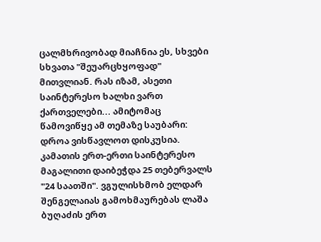ცალმხრივობად მიაჩნია ეს, სხვები სხვათა "შეუარცხყოფად" მითვლიან. რას იზამ, ასეთი საინტერესო ხალხი ვართ ქართველები... ამიტომაც წამოვიწყე ამ თემაზე საუბარი: დროა ვისწავლოთ დისკუსია. კამათის ერთ-ერთი საინტერესო მაგალითი დაიბეჭდა 25 თებერვალს "24 საათში". ვგულისხმობ ელდარ შენგელაიას გამოხმაურებას ლაშა ბუღაძის ერთ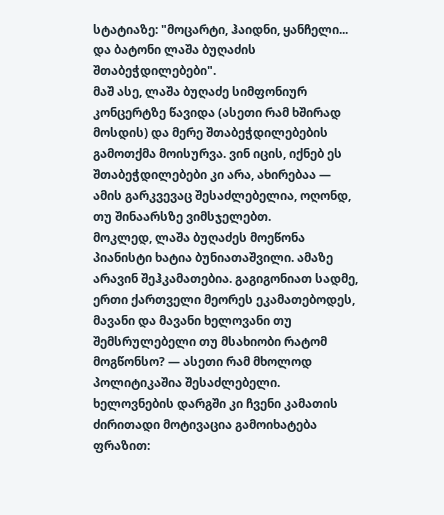სტატიაზე: "მოცარტი, ჰაიდნი, ყანჩელი... და ბატონი ლაშა ბუღაძის შთაბეჭდილებები".
მაშ ასე, ლაშა ბუღაძე სიმფონიურ კონცერტზე წავიდა (ასეთი რამ ხშირად მოსდის) და მერე შთაბეჭდილებების გამოთქმა მოისურვა. ვინ იცის, იქნებ ეს შთაბეჭდილებები კი არა, ახირებაა — ამის გარკვევაც შესაძლებელია, ოღონდ, თუ შინაარსზე ვიმსჯელებთ.
მოკლედ, ლაშა ბუღაძეს მოეწონა პიანისტი ხატია ბუნიათაშვილი. ამაზე არავინ შეჰკამათებია. გაგიგონიათ სადმე, ერთი ქართველი მეორეს ეკამათებოდეს, მავანი და მავანი ხელოვანი თუ შემსრულებელი თუ მსახიობი რატომ მოგწონსო? — ასეთი რამ მხოლოდ პოლიტიკაშია შესაძლებელი. ხელოვნების დარგში კი ჩვენი კამათის ძირითადი მოტივაცია გამოიხატება ფრაზით: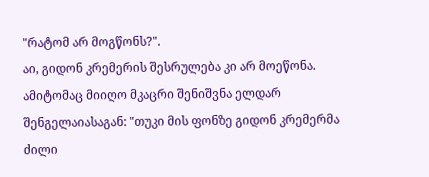"რატომ არ მოგწონს?".
აი, გიდონ კრემერის შესრულება კი არ მოეწონა. ამიტომაც მიიღო მკაცრი შენიშვნა ელდარ შენგელაიასაგან: "თუკი მის ფონზე გიდონ კრემერმა ძილი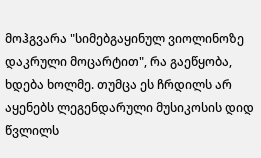მოჰგვარა "სიმებგაყინულ ვიოლინოზე დაკრული მოცარტით", რა გაეწყობა, ხდება ხოლმე. თუმცა ეს ჩრდილს არ აყენებს ლეგენდარული მუსიკოსის დიდ წვლილს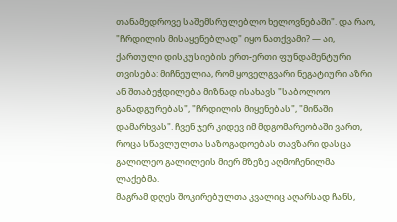თანამედროვე საშემსრულებლო ხელოვნებაში". და რაო, "ჩრდილის მისაყენებლად" იყო ნათქვამი? — აი, ქართული დისკუსიების ერთ-ერთი ფუნდამენტური თვისება: მიჩნეულია, რომ ყოველგვარი ნეგატიური აზრი ან შთაბეჭდილება მიზნად ისახავს "საბოლოო განადგურებას", "ჩრდილის მიყენებას", "მიწაში დამარხვას". ჩვენ ჯერ კიდევ იმ მდგომარეობაში ვართ, როცა სწავლულთა საზოგადოებას თავზარი დასცა გალილეო გალილეის მიერ მზეზე აღმოჩენილმა ლაქებმა.
მაგრამ დღეს შოკირებულთა კვალიც აღარსად ჩანს,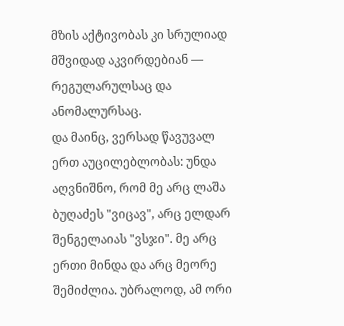მზის აქტივობას კი სრულიად მშვიდად აკვირდებიან — რეგულარულსაც და ანომალურსაც.
და მაინც, ვერსად წავუვალ ერთ აუცილებლობას: უნდა აღვნიშნო, რომ მე არც ლაშა ბუღაძეს "ვიცავ", არც ელდარ შენგელაიას "ვსჯი". მე არც ერთი მინდა და არც მეორე შემიძლია. უბრალოდ, ამ ორი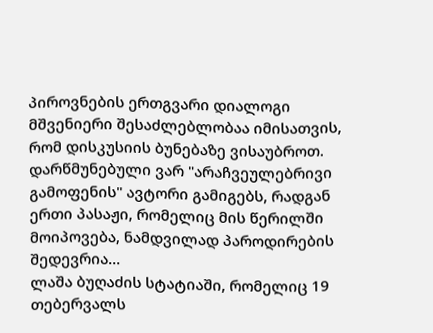პიროვნების ერთგვარი დიალოგი მშვენიერი შესაძლებლობაა იმისათვის, რომ დისკუსიის ბუნებაზე ვისაუბროთ. დარწმუნებული ვარ "არაჩვეულებრივი გამოფენის" ავტორი გამიგებს, რადგან ერთი პასაჟი, რომელიც მის წერილში მოიპოვება, ნამდვილად პაროდირების შედევრია...
ლაშა ბუღაძის სტატიაში, რომელიც 19 თებერვალს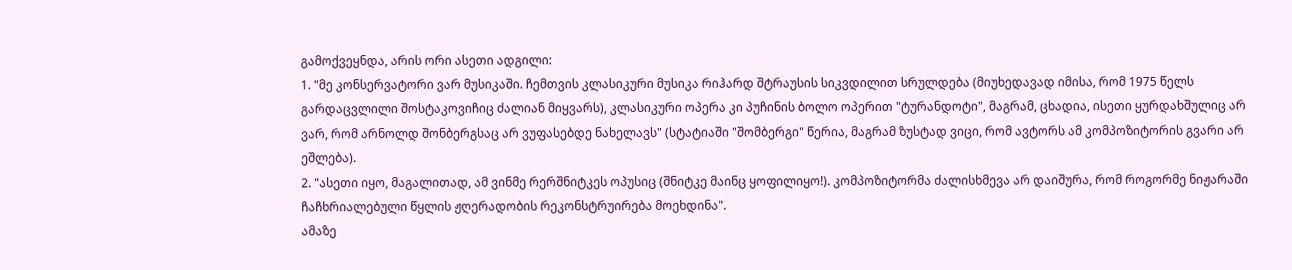გამოქვეყნდა, არის ორი ასეთი ადგილი:
1. "მე კონსერვატორი ვარ მუსიკაში. ჩემთვის კლასიკური მუსიკა რიჰარდ შტრაუსის სიკვდილით სრულდება (მიუხედავად იმისა, რომ 1975 წელს გარდაცვლილი შოსტაკოვიჩიც ძალიან მიყვარს), კლასიკური ოპერა კი პუჩინის ბოლო ოპერით "ტურანდოტი", მაგრამ, ცხადია, ისეთი ყურდახშულიც არ ვარ, რომ არნოლდ შონბერგსაც არ ვუფასებდე ნახელავს" (სტატიაში "შომბერგი" წერია, მაგრამ ზუსტად ვიცი, რომ ავტორს ამ კომპოზიტორის გვარი არ ეშლება).
2. "ასეთი იყო, მაგალითად, ამ ვინმე რერშნიტკეს ოპუსიც (შნიტკე მაინც ყოფილიყო!). კომპოზიტორმა ძალისხმევა არ დაიშურა, რომ როგორმე ნიჟარაში ჩაჩხრიალებული წყლის ჟღერადობის რეკონსტრუირება მოეხდინა".
ამაზე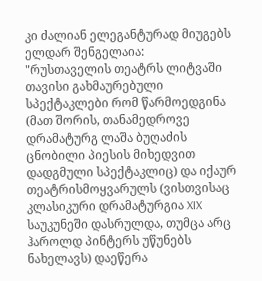კი ძალიან ელეგანტურად მიუგებს ელდარ შენგელაია:
"რუსთაველის თეატრს ლიტვაში თავისი გახმაურებული სპექტაკლები რომ წარმოედგინა (მათ შორის, თანამედროვე დრამატურგ ლაშა ბუღაძის ცნობილი პიესის მიხედვით დადგმული სპექტაკლიც) და იქაურ თეატრისმოყვარულს (ვისთვისაც კლასიკური დრამატურგია XIX საუკუნეში დასრულდა, თუმცა არც ჰაროლდ პინტერს უწუნებს ნახელავს) დაეწერა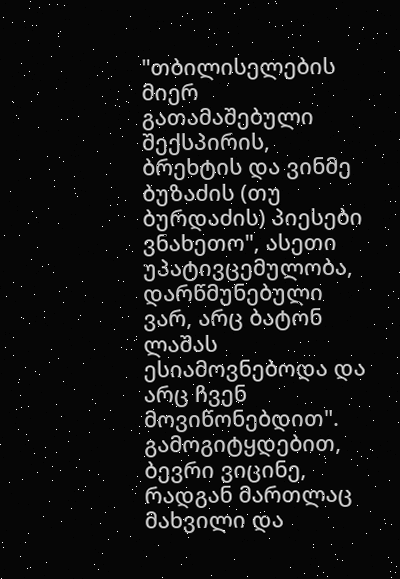"თბილისელების მიერ გათამაშებული შექსპირის, ბრეხტის და ვინმე ბუზაძის (თუ ბურდაძის) პიესები ვნახეთო", ასეთი უპატივცემულობა, დარწმუნებული ვარ, არც ბატონ ლაშას ესიამოვნებოდა და არც ჩვენ მოვიწონებდით".
გამოგიტყდებით, ბევრი ვიცინე, რადგან მართლაც მახვილი და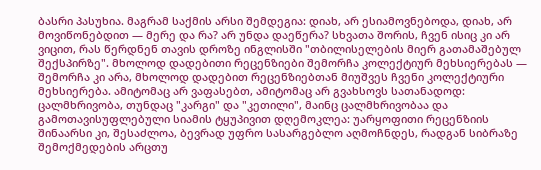ბასრი პასუხია. მაგრამ საქმის არსი შემდეგია: დიახ, არ ესიამოვნებოდა, დიახ, არ მოვიწონებდით — მერე და რა? არ უნდა დაეწერა? სხვათა შორის, ჩვენ ისიც კი არ ვიცით, რას წერდნენ თავის დროზე ინგლისში "თბილისელების მიერ გათამაშებულ შექსპირზე". მხოლოდ დადებითი რეცენზიები შემორჩა კოლექტიურ მეხსიერებას — შემორჩა კი არა, მხოლოდ დადებით რეცენზიებთან მიუშვეს ჩვენი კოლექტიური მეხსიერება. ამიტომაც არ ვაფასებთ, ამიტომაც არ გვახსოვს სათანადოდ: ცალმხრივობა, თუნდაც "კარგი" და "კეთილი", მაინც ცალმხრივობაა და გამოთავისუფლებული სიამის ტყუპივით დღემოკლეა: უარყოფითი რეცენზიის შინაარსი კი, შესაძლოა, ბევრად უფრო სასარგებლო აღმოჩნდეს, რადგან სიბრაზე შემოქმედების არცთუ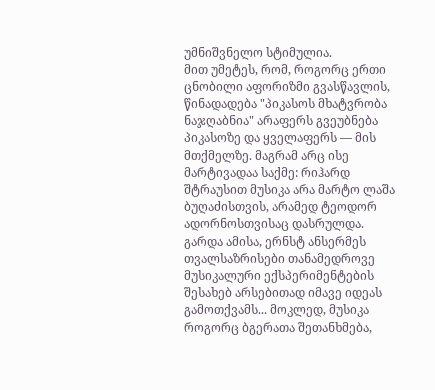უმნიშვნელო სტიმულია.
მით უმეტეს, რომ, როგორც ერთი ცნობილი აფორიზმი გვასწავლის, წინადადება "პიკასოს მხატვრობა ნაჯღაბნია" არაფერს გვეუბნება პიკასოზე და ყველაფერს — მის მთქმელზე. მაგრამ არც ისე მარტივადაა საქმე: რიჰარდ შტრაუსით მუსიკა არა მარტო ლაშა ბუღაძისთვის, არამედ ტეოდორ ადორნოსთვისაც დასრულდა. გარდა ამისა, ერნსტ ანსერმეს თვალსაზრისები თანამედროვე მუსიკალური ექსპერიმენტების შესახებ არსებითად იმავე იდეას გამოთქვამს... მოკლედ, მუსიკა როგორც ბგერათა შეთანხმება,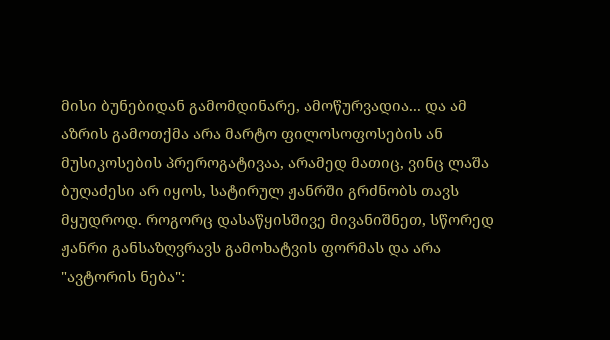მისი ბუნებიდან გამომდინარე, ამოწურვადია... და ამ აზრის გამოთქმა არა მარტო ფილოსოფოსების ან მუსიკოსების პრეროგატივაა, არამედ მათიც, ვინც ლაშა ბუღაძესი არ იყოს, სატირულ ჟანრში გრძნობს თავს მყუდროდ. როგორც დასაწყისშივე მივანიშნეთ, სწორედ ჟანრი განსაზღვრავს გამოხატვის ფორმას და არა "ავტორის ნება":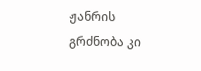ჟანრის გრძნობა კი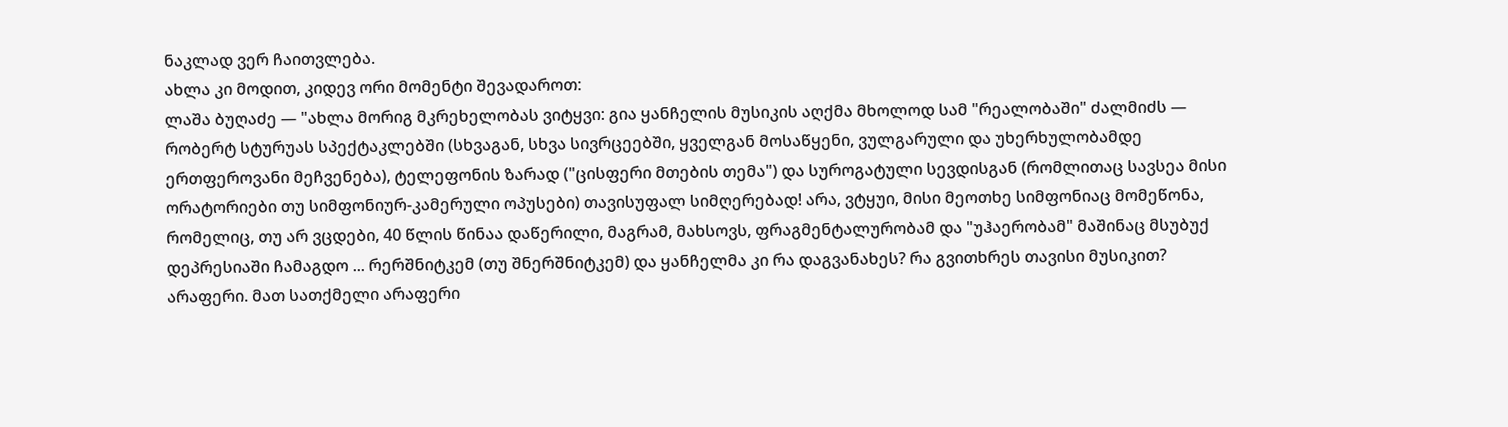ნაკლად ვერ ჩაითვლება.
ახლა კი მოდით, კიდევ ორი მომენტი შევადაროთ:
ლაშა ბუღაძე — "ახლა მორიგ მკრეხელობას ვიტყვი: გია ყანჩელის მუსიკის აღქმა მხოლოდ სამ "რეალობაში" ძალმიძს — რობერტ სტურუას სპექტაკლებში (სხვაგან, სხვა სივრცეებში, ყველგან მოსაწყენი, ვულგარული და უხერხულობამდე ერთფეროვანი მეჩვენება), ტელეფონის ზარად ("ცისფერი მთების თემა") და სუროგატული სევდისგან (რომლითაც სავსეა მისი ორატორიები თუ სიმფონიურ-კამერული ოპუსები) თავისუფალ სიმღერებად! არა, ვტყუი, მისი მეოთხე სიმფონიაც მომეწონა, რომელიც, თუ არ ვცდები, 40 წლის წინაა დაწერილი, მაგრამ, მახსოვს, ფრაგმენტალურობამ და "უჰაერობამ" მაშინაც მსუბუქ დეპრესიაში ჩამაგდო ... რერშნიტკემ (თუ შნერშნიტკემ) და ყანჩელმა კი რა დაგვანახეს? რა გვითხრეს თავისი მუსიკით? არაფერი. მათ სათქმელი არაფერი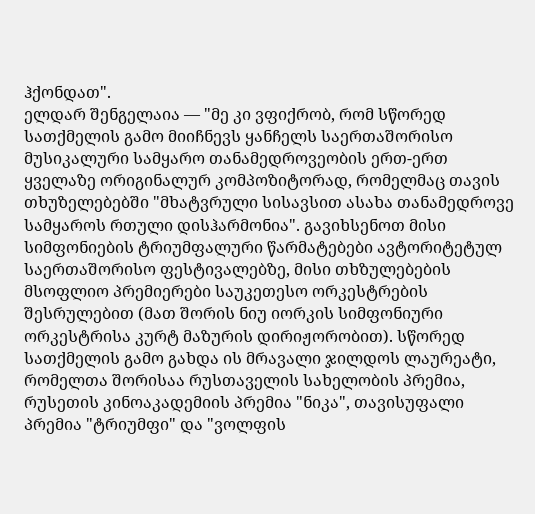ჰქონდათ".
ელდარ შენგელაია — "მე კი ვფიქრობ, რომ სწორედ სათქმელის გამო მიიჩნევს ყანჩელს საერთაშორისო მუსიკალური სამყარო თანამედროვეობის ერთ-ერთ ყველაზე ორიგინალურ კომპოზიტორად, რომელმაც თავის თხუზელებებში "მხატვრული სისავსით ასახა თანამედროვე სამყაროს რთული დისჰარმონია". გავიხსენოთ მისი სიმფონიების ტრიუმფალური წარმატებები ავტორიტეტულ საერთაშორისო ფესტივალებზე, მისი თხზულებების მსოფლიო პრემიერები საუკეთესო ორკესტრების შესრულებით (მათ შორის ნიუ იორკის სიმფონიური ორკესტრისა კურტ მაზურის დირიჟორობით). სწორედ სათქმელის გამო გახდა ის მრავალი ჯილდოს ლაურეატი, რომელთა შორისაა რუსთაველის სახელობის პრემია, რუსეთის კინოაკადემიის პრემია "ნიკა", თავისუფალი პრემია "ტრიუმფი" და "ვოლფის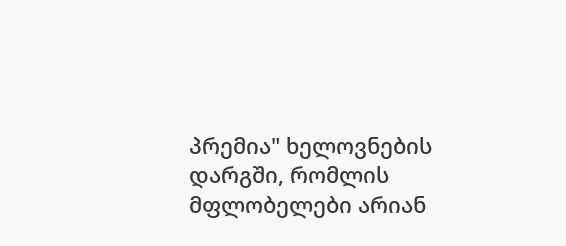პრემია" ხელოვნების დარგში, რომლის მფლობელები არიან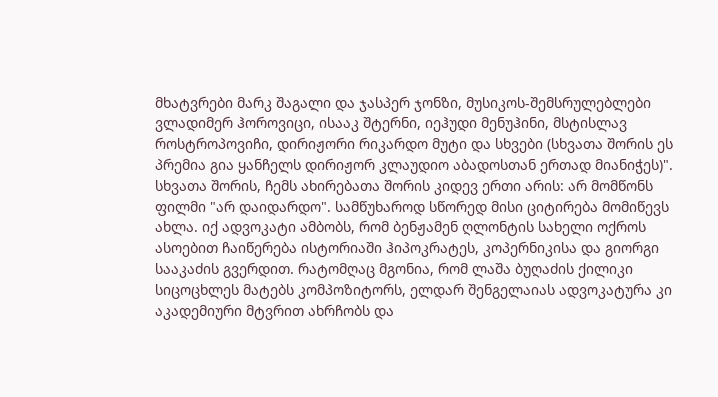მხატვრები მარკ შაგალი და ჯასპერ ჯონზი, მუსიკოს-შემსრულებლები ვლადიმერ ჰოროვიცი, ისააკ შტერნი, იეჰუდი მენუჰინი, მსტისლავ როსტროპოვიჩი, დირიჟორი რიკარდო მუტი და სხვები (სხვათა შორის ეს პრემია გია ყანჩელს დირიჟორ კლაუდიო აბადოსთან ერთად მიანიჭეს)".
სხვათა შორის, ჩემს ახირებათა შორის კიდევ ერთი არის: არ მომწონს ფილმი "არ დაიდარდო". სამწუხაროდ სწორედ მისი ციტირება მომიწევს ახლა. იქ ადვოკატი ამბობს, რომ ბენჟამენ ღლონტის სახელი ოქროს ასოებით ჩაიწერება ისტორიაში ჰიპოკრატეს, კოპერნიკისა და გიორგი სააკაძის გვერდით. რატომღაც მგონია, რომ ლაშა ბუღაძის ქილიკი სიცოცხლეს მატებს კომპოზიტორს, ელდარ შენგელაიას ადვოკატურა კი აკადემიური მტვრით ახრჩობს და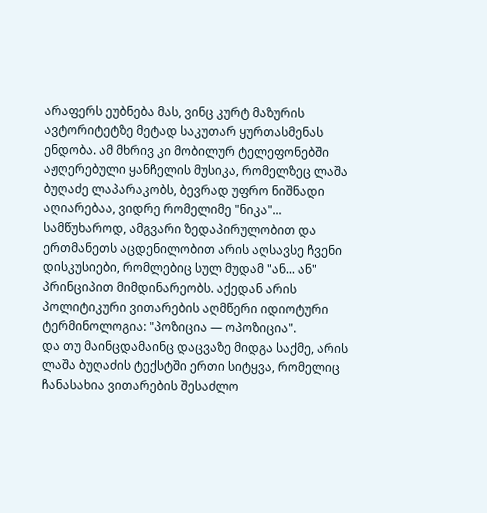არაფერს ეუბნება მას, ვინც კურტ მაზურის ავტორიტეტზე მეტად საკუთარ ყურთასმენას ენდობა. ამ მხრივ კი მობილურ ტელეფონებში აჟღერებული ყანჩელის მუსიკა, რომელზეც ლაშა ბუღაძე ლაპარაკობს, ბევრად უფრო ნიშნადი აღიარებაა, ვიდრე რომელიმე "ნიკა"...
სამწუხაროდ, ამგვარი ზედაპირულობით და ერთმანეთს აცდენილობით არის აღსავსე ჩვენი დისკუსიები, რომლებიც სულ მუდამ "ან... ან" პრინციპით მიმდინარეობს. აქედან არის პოლიტიკური ვითარების აღმწერი იდიოტური ტერმინოლოგია: "პოზიცია — ოპოზიცია".
და თუ მაინცდამაინც დაცვაზე მიდგა საქმე, არის ლაშა ბუღაძის ტექსტში ერთი სიტყვა, რომელიც ჩანასახია ვითარების შესაძლო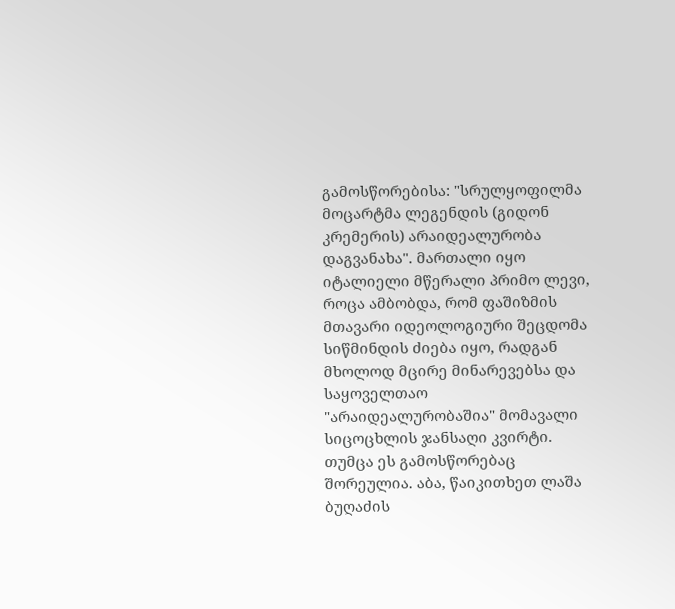გამოსწორებისა: "სრულყოფილმა მოცარტმა ლეგენდის (გიდონ კრემერის) არაიდეალურობა დაგვანახა". მართალი იყო იტალიელი მწერალი პრიმო ლევი, როცა ამბობდა, რომ ფაშიზმის მთავარი იდეოლოგიური შეცდომა სიწმინდის ძიება იყო, რადგან მხოლოდ მცირე მინარევებსა და საყოველთაო "არაიდეალურობაშია" მომავალი სიცოცხლის ჯანსაღი კვირტი.
თუმცა ეს გამოსწორებაც შორეულია. აბა, წაიკითხეთ ლაშა ბუღაძის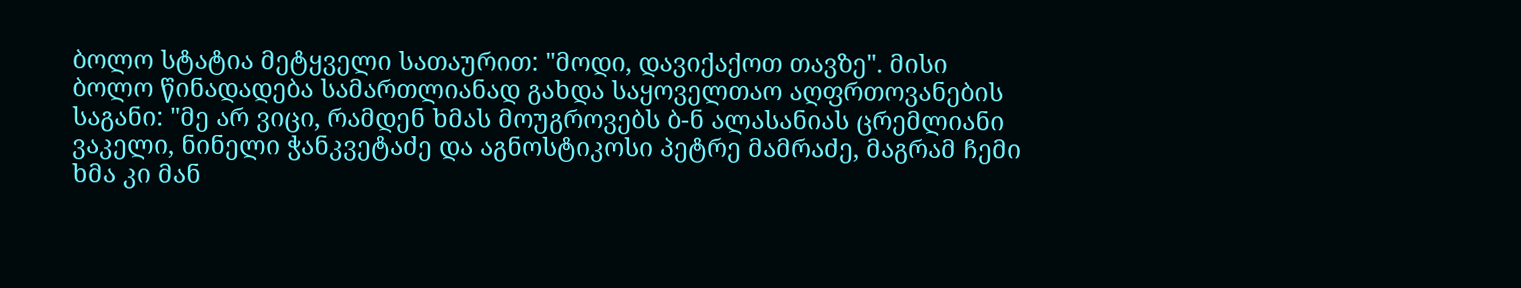ბოლო სტატია მეტყველი სათაურით: "მოდი, დავიქაქოთ თავზე". მისი ბოლო წინადადება სამართლიანად გახდა საყოველთაო აღფრთოვანების საგანი: "მე არ ვიცი, რამდენ ხმას მოუგროვებს ბ-ნ ალასანიას ცრემლიანი ვაკელი, ნინელი ჭანკვეტაძე და აგნოსტიკოსი პეტრე მამრაძე, მაგრამ ჩემი ხმა კი მან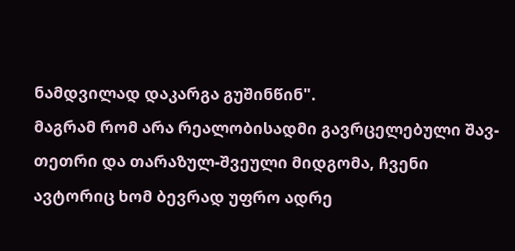ნამდვილად დაკარგა გუშინწინ".
მაგრამ რომ არა რეალობისადმი გავრცელებული შავ-თეთრი და თარაზულ-შვეული მიდგომა, ჩვენი ავტორიც ხომ ბევრად უფრო ადრე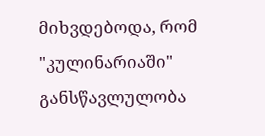მიხვდებოდა, რომ "კულინარიაში" განსწავლულობა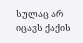სულაც არ იცავს ქაქის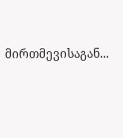მირთმევისაგან...